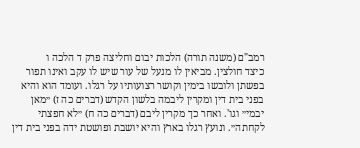רמב"ם (משנה תורה) הלכות יבום וחליצה פרק ד הלכה ו
כיצד חולצין. מביאין לו מנעל של עור שיש לו עקב ואינו תפור בפשתן ולובשו בימין וקושר רצועותיו על רגלו. ועומד הוא והיא בפני בית דין ומקרין ליבמה בלשון הקדש (דברים כה ז) ״מאן יבמי״ וגו'. ואחר כך מקרין ליבם (דברים כה ח) ״לא חפצתי לקחתה״. ונועץ רגלו בארץ והיא יושבת ופושטת ידה בפני בית דין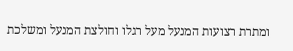ומתרת רצועות המנעל מעל רגלו וחולצת המנעל ומשלכת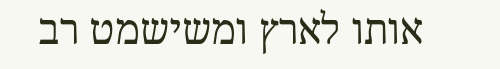אותו לארץ ומשישמט רב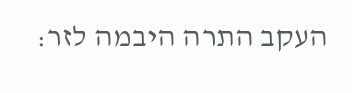העקב התרה היבמה לזר: